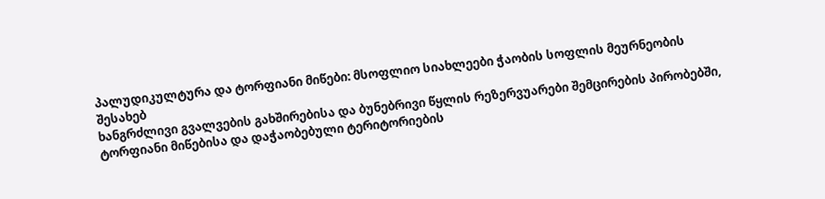პალუდიკულტურა და ტორფიანი მიწები: მსოფლიო სიახლეები ჭაობის სოფლის მეურნეობის შესახებ
ხანგრძლივი გვალვების გახშირებისა და ბუნებრივი წყლის რეზერვუარები შემცირების პირობებში, ტორფიანი მიწებისა და დაჭაობებული ტერიტორიების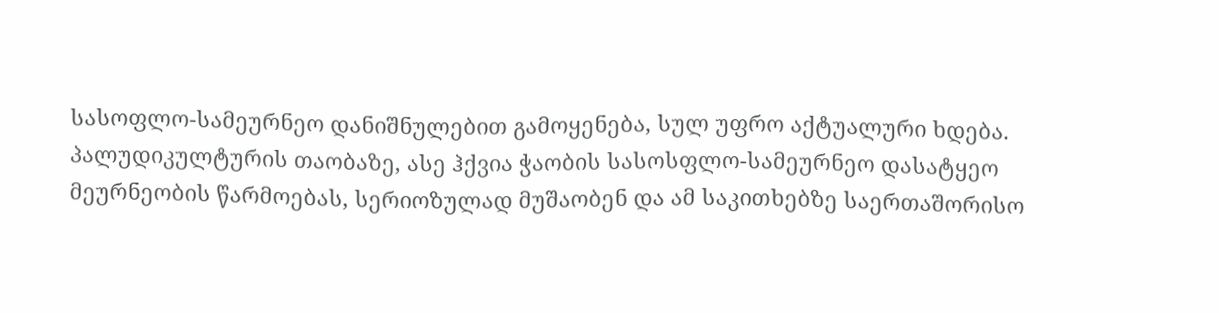სასოფლო-სამეურნეო დანიშნულებით გამოყენება, სულ უფრო აქტუალური ხდება.
პალუდიკულტურის თაობაზე, ასე ჰქვია ჭაობის სასოსფლო-სამეურნეო დასატყეო მეურნეობის წარმოებას, სერიოზულად მუშაობენ და ამ საკითხებზე საერთაშორისო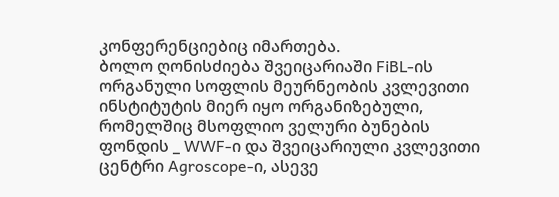კონფერენციებიც იმართება.
ბოლო ღონისძიება შვეიცარიაში FiBL-ის ორგანული სოფლის მეურნეობის კვლევითი ინსტიტუტის მიერ იყო ორგანიზებული, რომელშიც მსოფლიო ველური ბუნების ფონდის _ WWF-ი და შვეიცარიული კვლევითი ცენტრი Agroscope-ი, ასევე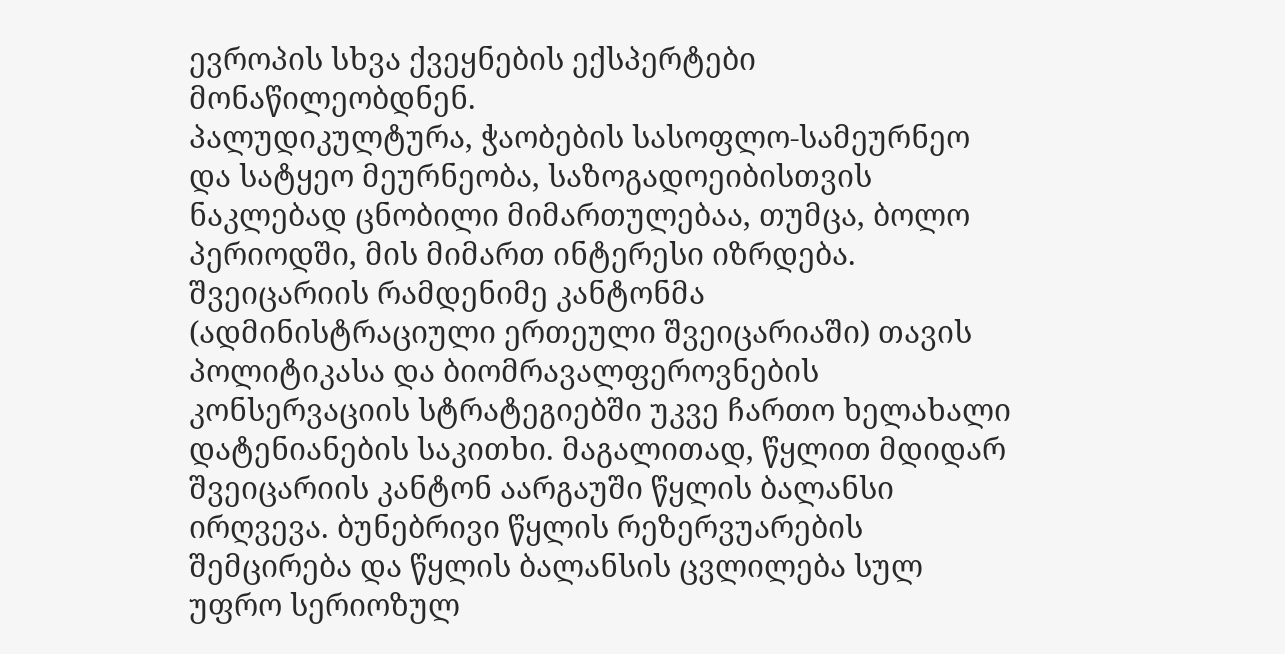ევროპის სხვა ქვეყნების ექსპერტები მონაწილეობდნენ.
პალუდიკულტურა, ჭაობების სასოფლო-სამეურნეო და სატყეო მეურნეობა, საზოგადოეიბისთვის ნაკლებად ცნობილი მიმართულებაა, თუმცა, ბოლო პერიოდში, მის მიმართ ინტერესი იზრდება. შვეიცარიის რამდენიმე კანტონმა (ადმინისტრაციული ერთეული შვეიცარიაში) თავის პოლიტიკასა და ბიომრავალფეროვნების კონსერვაციის სტრატეგიებში უკვე ჩართო ხელახალი დატენიანების საკითხი. მაგალითად, წყლით მდიდარ შვეიცარიის კანტონ აარგაუში წყლის ბალანსი ირღვევა. ბუნებრივი წყლის რეზერვუარების შემცირება და წყლის ბალანსის ცვლილება სულ უფრო სერიოზულ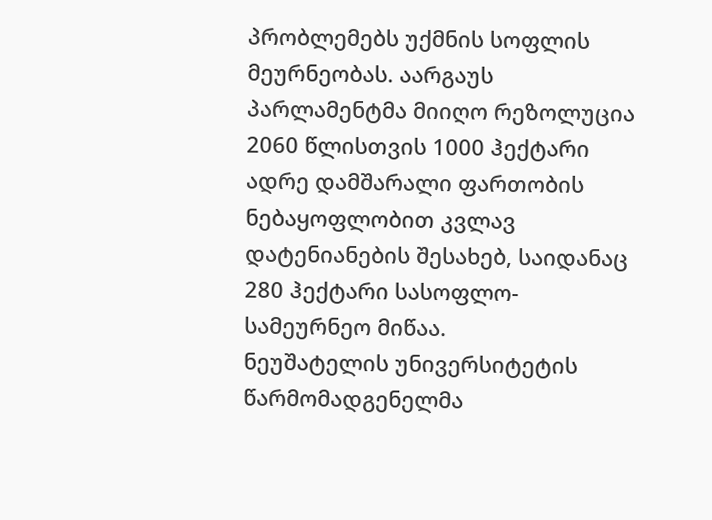პრობლემებს უქმნის სოფლის მეურნეობას. აარგაუს პარლამენტმა მიიღო რეზოლუცია 2060 წლისთვის 1000 ჰექტარი ადრე დამშარალი ფართობის ნებაყოფლობით კვლავ დატენიანების შესახებ, საიდანაც 280 ჰექტარი სასოფლო-სამეურნეო მიწაა.
ნეუშატელის უნივერსიტეტის წარმომადგენელმა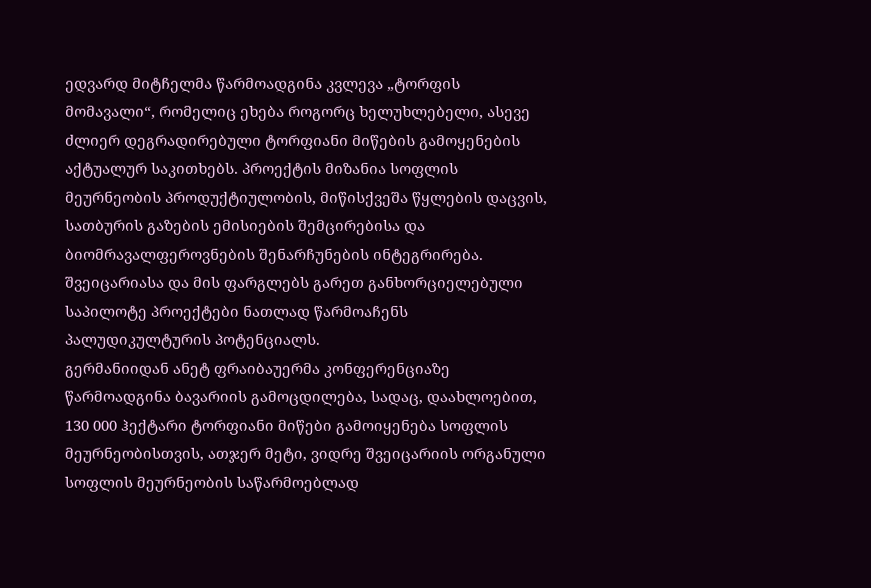ედვარდ მიტჩელმა წარმოადგინა კვლევა „ტორფის მომავალი“, რომელიც ეხება როგორც ხელუხლებელი, ასევე ძლიერ დეგრადირებული ტორფიანი მიწების გამოყენების აქტუალურ საკითხებს. პროექტის მიზანია სოფლის მეურნეობის პროდუქტიულობის, მიწისქვეშა წყლების დაცვის, სათბურის გაზების ემისიების შემცირებისა და ბიომრავალფეროვნების შენარჩუნების ინტეგრირება.
შვეიცარიასა და მის ფარგლებს გარეთ განხორციელებული საპილოტე პროექტები ნათლად წარმოაჩენს პალუდიკულტურის პოტენციალს.
გერმანიიდან ანეტ ფრაიბაუერმა კონფერენციაზე წარმოადგინა ბავარიის გამოცდილება, სადაც, დაახლოებით, 130 000 ჰექტარი ტორფიანი მიწები გამოიყენება სოფლის მეურნეობისთვის, ათჯერ მეტი, ვიდრე შვეიცარიის ორგანული სოფლის მეურნეობის საწარმოებლად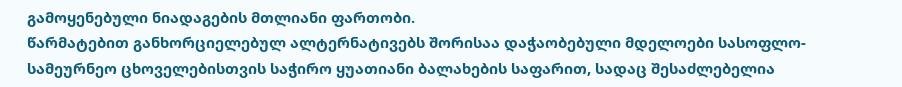გამოყენებული ნიადაგების მთლიანი ფართობი.
წარმატებით განხორციელებულ ალტერნატივებს შორისაა დაჭაობებული მდელოები სასოფლო-სამეურნეო ცხოველებისთვის საჭირო ყუათიანი ბალახების საფარით, სადაც შესაძლებელია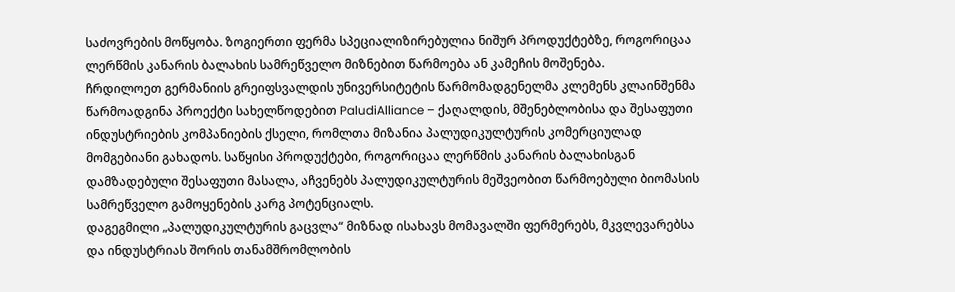საძოვრების მოწყობა. ზოგიერთი ფერმა სპეციალიზირებულია ნიშურ პროდუქტებზე, როგორიცაა ლერწმის კანარის ბალახის სამრეწველო მიზნებით წარმოება ან კამეჩის მოშენება.
ჩრდილოეთ გერმანიის გრეიფსვალდის უნივერსიტეტის წარმომადგენელმა კლემენს კლაინშენმა წარმოადგინა პროექტი სახელწოდებით PaludiAlliance – ქაღალდის, მშენებლობისა და შესაფუთი ინდუსტრიების კომპანიების ქსელი, რომლთა მიზანია პალუდიკულტურის კომერციულად მომგებიანი გახადოს. საწყისი პროდუქტები, როგორიცაა ლერწმის კანარის ბალახისგან დამზადებული შესაფუთი მასალა, აჩვენებს პალუდიკულტურის მეშვეობით წარმოებული ბიომასის სამრეწველო გამოყენების კარგ პოტენციალს.
დაგეგმილი „პალუდიკულტურის გაცვლა“ მიზნად ისახავს მომავალში ფერმერებს, მკვლევარებსა და ინდუსტრიას შორის თანამშრომლობის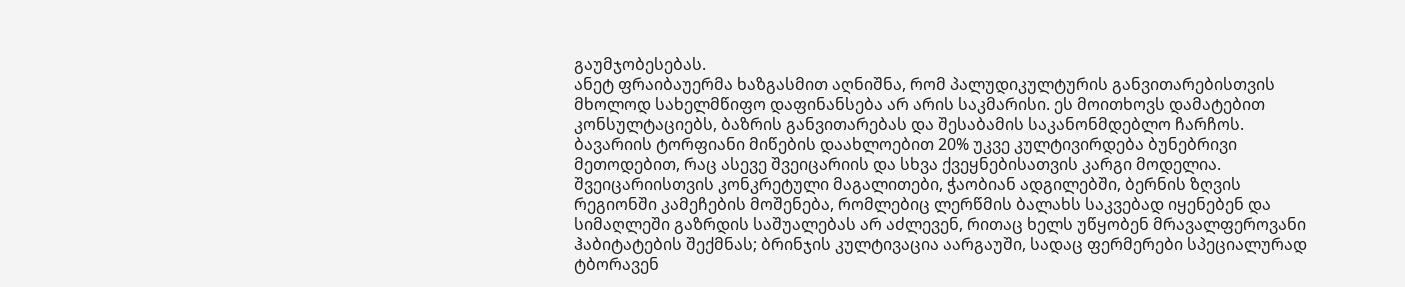გაუმჯობესებას.
ანეტ ფრაიბაუერმა ხაზგასმით აღნიშნა, რომ პალუდიკულტურის განვითარებისთვის მხოლოდ სახელმწიფო დაფინანსება არ არის საკმარისი. ეს მოითხოვს დამატებით კონსულტაციებს, ბაზრის განვითარებას და შესაბამის საკანონმდებლო ჩარჩოს. ბავარიის ტორფიანი მიწების დაახლოებით 20% უკვე კულტივირდება ბუნებრივი მეთოდებით, რაც ასევე შვეიცარიის და სხვა ქვეყნებისათვის კარგი მოდელია.
შვეიცარიისთვის კონკრეტული მაგალითები, ჭაობიან ადგილებში, ბერნის ზღვის რეგიონში კამეჩების მოშენება, რომლებიც ლერწმის ბალახს საკვებად იყენებენ და სიმაღლეში გაზრდის საშუალებას არ აძლევენ, რითაც ხელს უწყობენ მრავალფეროვანი ჰაბიტატების შექმნას; ბრინჯის კულტივაცია აარგაუში, სადაც ფერმერები სპეციალურად ტბორავენ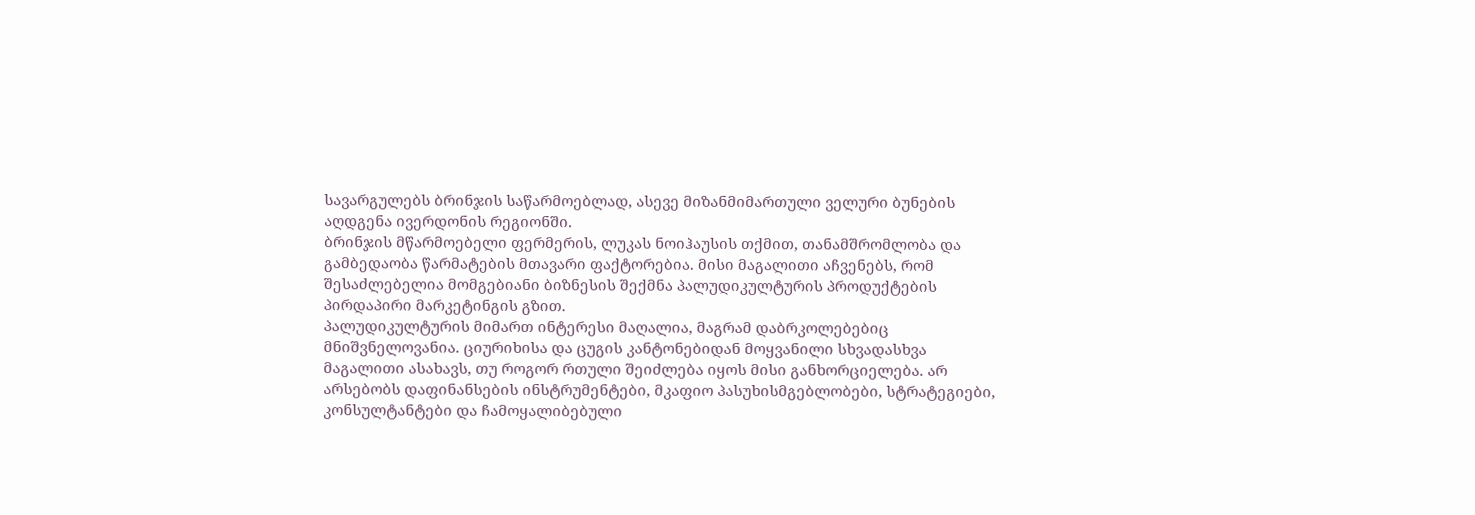სავარგულებს ბრინჯის საწარმოებლად, ასევე მიზანმიმართული ველური ბუნების აღდგენა ივერდონის რეგიონში.
ბრინჯის მწარმოებელი ფერმერის, ლუკას ნოიჰაუსის თქმით, თანამშრომლობა და გამბედაობა წარმატების მთავარი ფაქტორებია. მისი მაგალითი აჩვენებს, რომ შესაძლებელია მომგებიანი ბიზნესის შექმნა პალუდიკულტურის პროდუქტების პირდაპირი მარკეტინგის გზით.
პალუდიკულტურის მიმართ ინტერესი მაღალია, მაგრამ დაბრკოლებებიც მნიშვნელოვანია. ციურიხისა და ცუგის კანტონებიდან მოყვანილი სხვადასხვა მაგალითი ასახავს, თუ როგორ რთული შეიძლება იყოს მისი განხორციელება. არ არსებობს დაფინანსების ინსტრუმენტები, მკაფიო პასუხისმგებლობები, სტრატეგიები, კონსულტანტები და ჩამოყალიბებული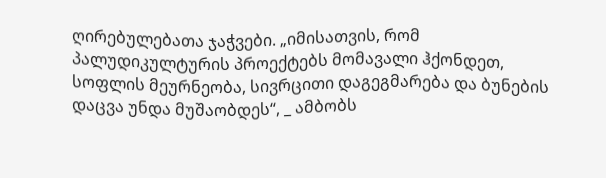ღირებულებათა ჯაჭვები. „იმისათვის, რომ პალუდიკულტურის პროექტებს მომავალი ჰქონდეთ, სოფლის მეურნეობა, სივრცითი დაგეგმარება და ბუნების დაცვა უნდა მუშაობდეს“, _ ამბობს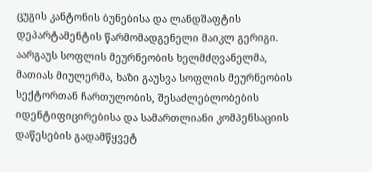ცუგის კანტონის ბუნებისა და ლანდშაფტის დეპარტამენტის წარმომადგენელი მაიკლ გერიგი.
აარგაუს სოფლის მეურნეობის ხელმძღვანელმა, მათიას მიულერმა, ხაზი გაუსვა სოფლის მეურნეობის სექტორთან ჩართულობის, შესაძლებლობების იდენტიფიცირებისა და სამართლიანი კომპენსაციის დაწესების გადამწყვეტ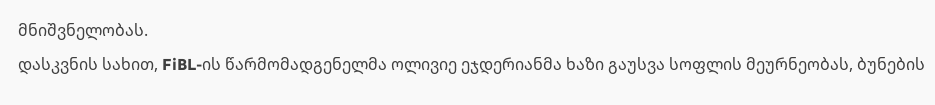მნიშვნელობას.
დასკვნის სახით, FiBL-ის წარმომადგენელმა ოლივიე ეჯდერიანმა ხაზი გაუსვა სოფლის მეურნეობას, ბუნების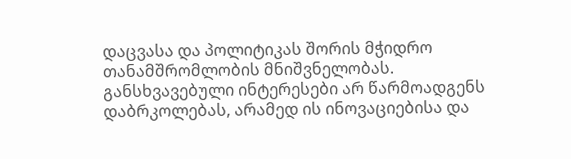დაცვასა და პოლიტიკას შორის მჭიდრო თანამშრომლობის მნიშვნელობას.
განსხვავებული ინტერესები არ წარმოადგენს დაბრკოლებას, არამედ ის ინოვაციებისა და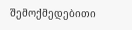შემოქმედებითი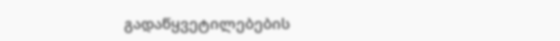გადაწყვეტილებების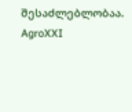შესაძლებლობაა.
AgroXXI